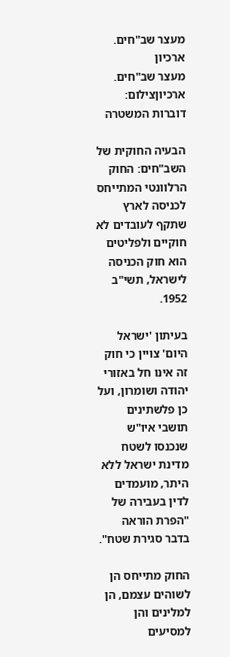מעצר שב"חים. ארכיון
מעצר שב"חים. ארכיוןצילום: דוברות המשטרה

הבעיה החוקית של השב"חים: החוק הרלוונטי המתייחס לכניסה לארץ שתקף לעובדים לא חוקיים ולפליטים הוא חוק הכניסה לישראל, תשי"ב 1952.

בעיתון 'ישראל היום' צויין כי חוק זה אינו חל באזורי יהודה ושומרון, ועל כן פלשתינים תושבי איו"ש שנכנסו לשטח מדינת ישראל ללא היתר, מועמדים לדין בעבירה של "הפרת הוראה בדבר סגירת שטח".

החוק מתייחס הן לשוהים עצמם, הן למלינים והן למסיעים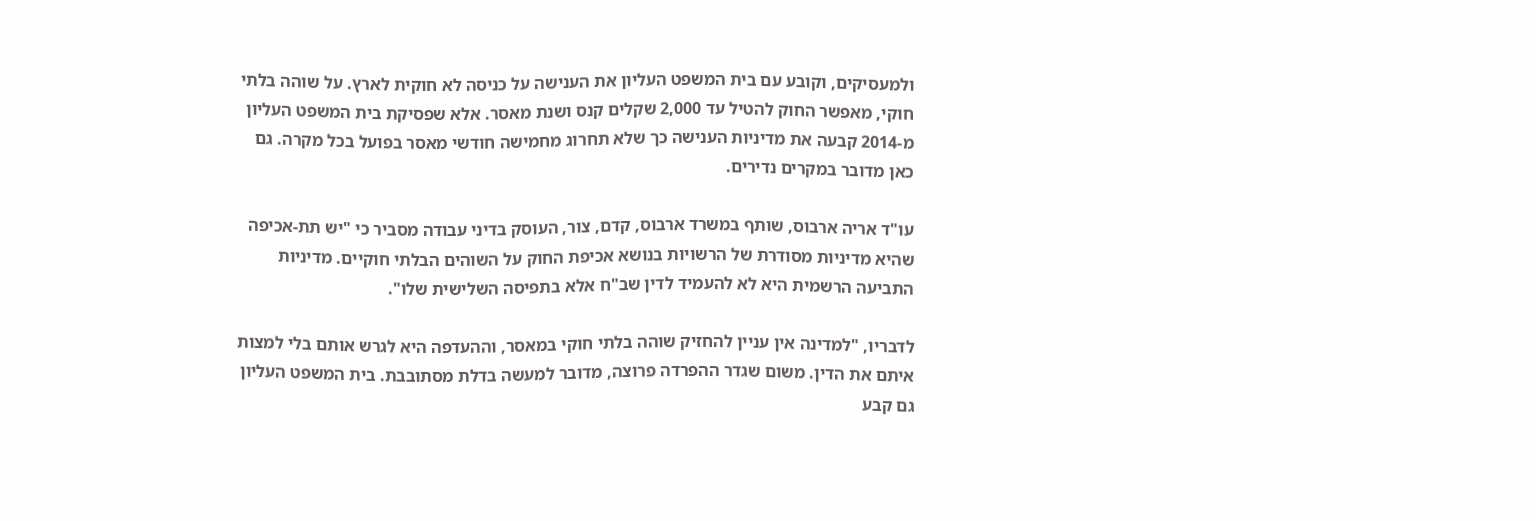ולמעסיקים, וקובע עם בית המשפט העליון את הענישה על כניסה לא חוקית לארץ. על שוהה בלתי חוקי, מאפשר החוק להטיל עד 2,000 שקלים קנס ושנת מאסר. אלא שפסיקת בית המשפט העליון מ-2014 קבעה את מדיניות הענישה כך שלא תחרוג מחמישה חודשי מאסר בפועל בכל מקרה. גם כאן מדובר במקרים נדירים.

עו"ד אריה ארבוס, שותף במשרד ארבוס, קדם, צור, העוסק בדיני עבודה מסביר כי "יש תת-אכיפה שהיא מדיניות מסודרת של הרשויות בנושא אכיפת החוק על השוהים הבלתי חוקיים. מדיניות התביעה הרשמית היא לא להעמיד לדין שב"ח אלא בתפיסה השלישית שלו".

לדבריו, "למדינה אין עניין להחזיק שוהה בלתי חוקי במאסר, וההעדפה היא לגרש אותם בלי למצות איתם את הדין. משום שגדר ההפרדה פרוצה, מדובר למעשה בדלת מסתובבת. בית המשפט העליון גם קבע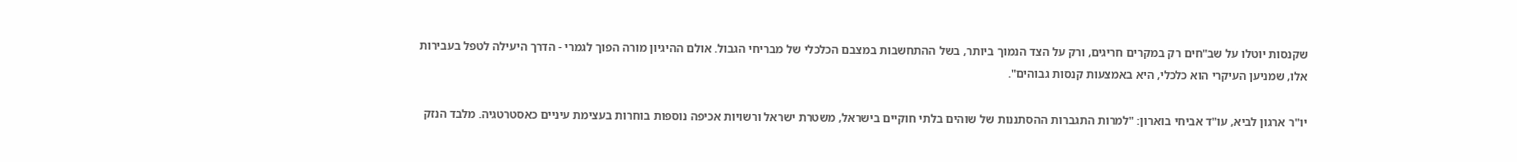שקנסות יוטלו על שב"חים רק במקרים חריגים, ורק על הצד הנמוך ביותר, בשל ההתחשבות במצבם הכלכלי של מבריחי הגבול. אולם ההיגיון מורה הפוך לגמרי - הדרך היעילה לטפל בעבירות אלו, שמניען העיקרי הוא כלכלי, היא באמצעות קנסות גבוהים".

יו"ר ארגון לביא, עו"ד אביחי בוארון: "למרות התגברות ההסתננות של שוהים בלתי חוקיים בישראל, משטרת ישראל ורשויות אכיפה נוספות בוחרות בעצימת עיניים כאסטרטגיה. מלבד הנזק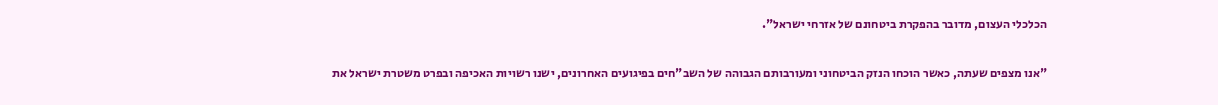הכלכלי העצום, מדובר בהפקרת ביטחונם של אזרחי ישראל".

"אנו מצפים שעתה, כאשר הוכחו הנזק הביטחוני ומעורבותם הגבוהה של השב"חים בפיגועים האחרונים, ישנו רשויות האכיפה ובפרט משטרת ישראל את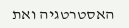האסטרטגיה ואת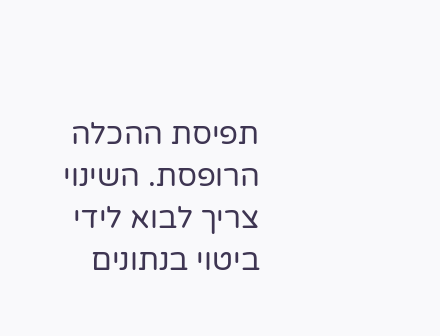תפיסת ההכלה הרופסת. השינוי צריך לבוא לידי ביטוי בנתונים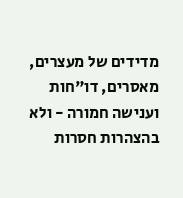מדידים של מעצרים, מאסרים, דו"חות וענישה חמורה - ולא בהצהרות חסרות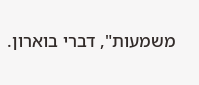משמעות", דברי בוארון.